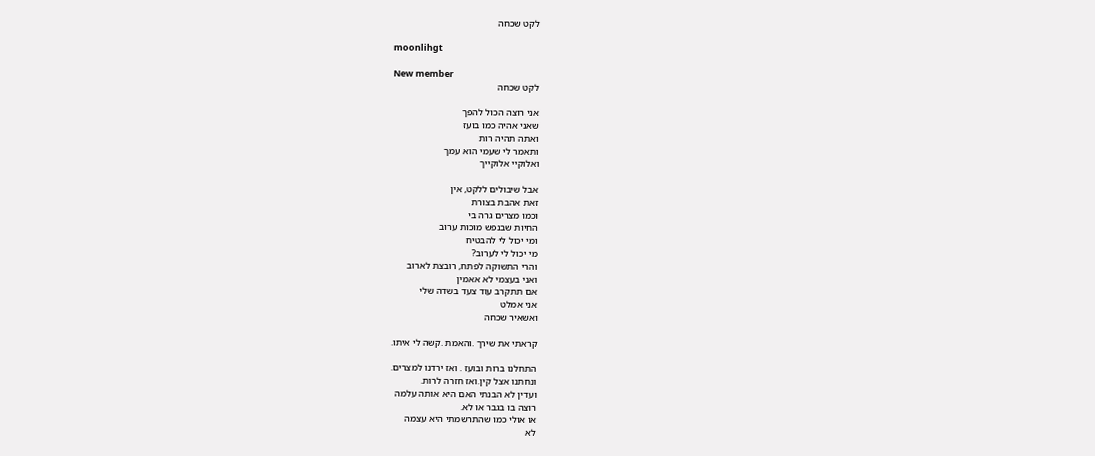לקט שכחה

moonlihgt

New member
לקט שכחה

אני רוצה הכול להפך
שאני אהיה כמו בועז
ואתה תהיה רות
ותאמר לי שעמי הוא עמך
ואלוקיי אלוקייך

אבל שיבולים ללקט, אין
זאת אהבת בצורת
וכמו מצרים גרה בי
החיות שבנפש מוכות ערוב
ומי יכול לי להבטיח
מי יכול לי לערוב?
והרי התשוקה לפתח, רובצת לארוב
ואני בעצמי לא אאמין
אם תתקרב עוד צעד בשדה שלי
אני אמלט
ואשאיר שכחה

קראתי את שירך .והאמת .קשה לי איתו.

התחלנו ברות ובועז . ואז ירדנו למצרים.
ונחתנו אצל קין.ואז חזרה לרות.
ועדין לא הבנתי האם היא אותה עלמה
רוצה בו בגבר או לא.
או אולי כמו שהתרשמתי היא עצמה
לא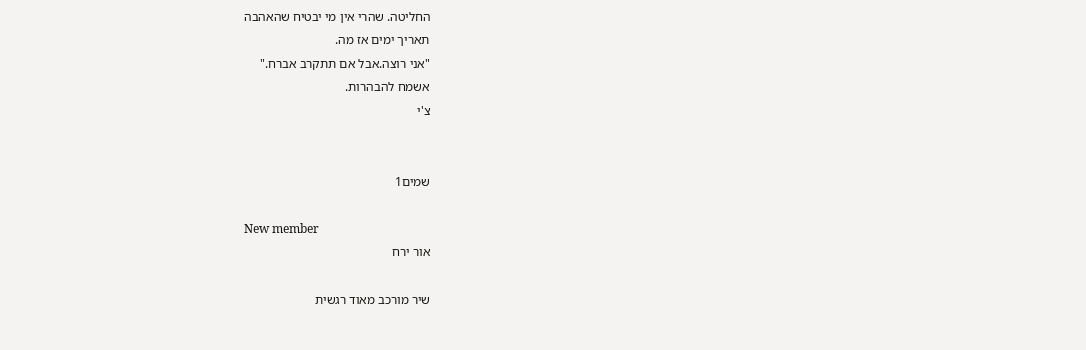החליטה. שהרי אין מי יבטיח שהאהבה
תאריך ימים אז מה.
"אני רוצה.אבל אם תתקרב אברח."
אשמח להבהרות.
צ'י


שמים1

New member
אור ירח

שיר מורכב מאוד רגשית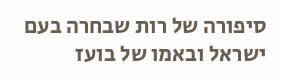סיפורה של רות שבחרה בעם ישראל ובאמו של בועז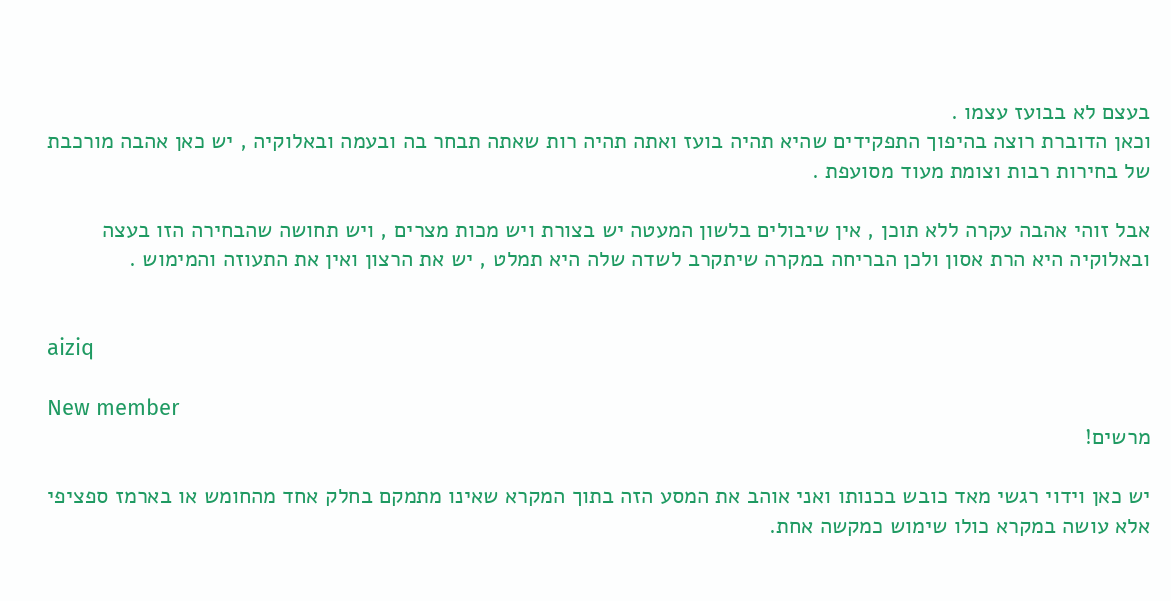בעצם לא בבועז עצמו .
וכאן הדוברת רוצה בהיפוך התפקידים שהיא תהיה בועז ואתה תהיה רות שאתה תבחר בה ובעמה ובאלוקיה , יש כאן אהבה מורכבת של בחירות רבות וצומת מעוד מסועפת .

אבל זוהי אהבה עקרה ללא תוכן , אין שיבולים בלשון המעטה יש בצורת ויש מכות מצרים , ויש תחושה שהבחירה הזו בעצה ובאלוקיה היא הרת אסון ולכן הבריחה במקרה שיתקרב לשדה שלה היא תמלט , יש את הרצון ואין את התעוזה והמימוש .


aiziq

New member
מרשים!

יש כאן וידוי רגשי מאד כובש בכנותו ואני אוהב את המסע הזה בתוך המקרא שאינו מתמקם בחלק אחד מהחומש או בארמז ספציפי אלא עושה במקרא כולו שימוש כמקשה אחת.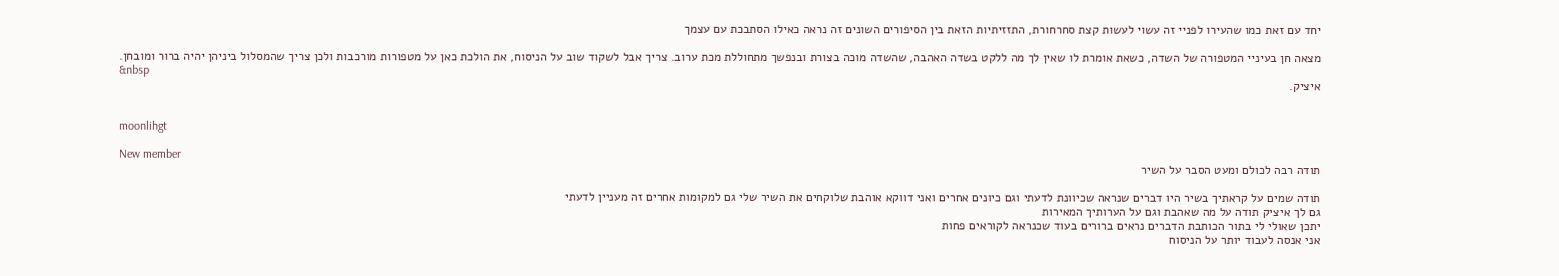יחד עם זאת כמו שהעירו לפניי זה עשוי לעשות קצת סחרחורת, התזזיתיות הזאת בין הסיפורים השונים זה נראה כאילו הסתבכת עם עצמך

מצאה חן בעיניי המטפורה של השדה, כשאת אומרת לו שאין לך מה ללקט בשדה האהבה, שהשדה מוכה בצורת ובנפשך מתחוללת מכת ערוב. צריך אבל לשקוד שוב על הניסוח, את הולכת כאן על מטפורות מורכבות ולכן צריך שהמסלול ביניהן יהיה ברור ומובחן.
&nbsp
איציק.


moonlihgt

New member
תודה רבה לכולם ומעט הסבר על השיר

תודה שמים על קראתיך בשיר היו דברים שנראה שכיוונת לדעתי וגם כיונים אחרים ואני דווקא אוהבת שלוקחים את השיר שלי גם למקומות אחרים זה מעניין לדעתי
גם לך איציק תודה על מה שאהבת וגם על הערותיך המאירות
יתכן שאולי לי בתור הכותבת הדברים נראים ברורים בעוד שכנראה לקוראים פחות
אני אנסה לעבוד יותר על הניסוח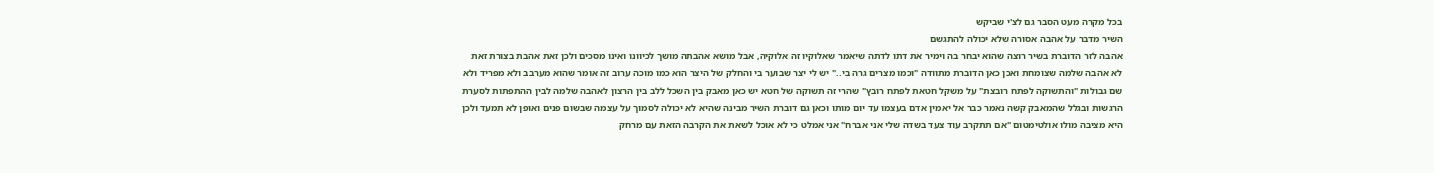בכל מקרה מעט הסבר גם לצ'י שביקש
השיר מדבר על אהבה אסורה שלא יכולה להתגשם
אהבה לזר הדוברת בשיר רוצה שהוא יבחר בה וימיר את דתו לדתה שיאמר שאלוקיו זה אלוקיה, אבל מושא אהבתה מושך לכיוונו ואינו מסכים ולכן זאת אהבת בצורת זאת לא אהבה שלמה שצומחת ואכן כאן הדוברת מתוודה "וכמו מצרים גרה בי.." יש לי יצר שבוער בי והחלק של היצר הוא כמו מוכה ערוב זה אומר שהוא מערבב ולא מפריד ולא שם גבולות "והתשוקה לפתח רובצת" על משקל חטאת לפתח רובץ" שהרי זה תשוקה של חטא יש כאן מאבק בין השכל ללב בין הרצון לאהבה שלמה לבין ההתפתות לסערת הרגשות ובגלל שהמאבק קשה נאמר כבר אל יאמין אדם בעצמו עד יום מותו וכאן גם דוברת השיר מבינה שהיא לא יכולה לסמוך על עצמה שבשום פנים ואופן לא תמעד ולכן היא מציבה מולו אולטימטום "אם תתקרב עוד צעד בשדה שלי אני אברח" אני אמלט כי לא אוכל לשאת את הקרבה הזאת עם מרחק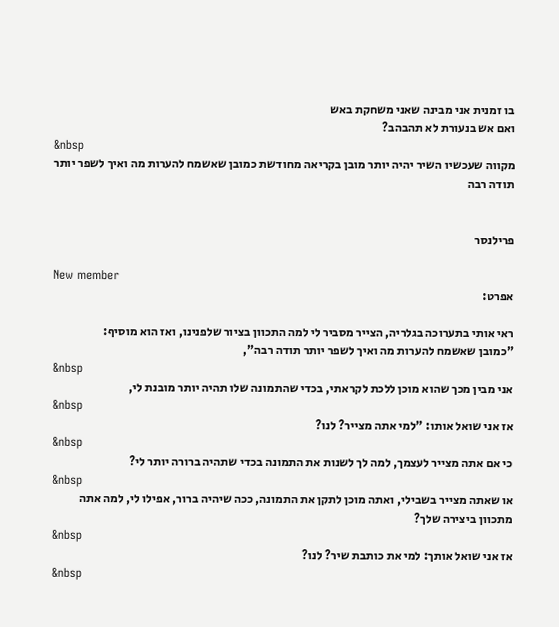בו זמנית אני מבינה שאני משחקת באש
ואם אש בנעורת לא תהבהב?
&nbsp
מקווה שעכשיו השיר יהיה יותר מובן בקריאה מחודשת כמובן שאשמח להערות מה ואיך לשפר יותר תודה רבה


פרילנסר

New member
אפרט:

ראי אותי בתערוכה בגלריה, הצייר מסביר לי למה התכוון בציור שלפנינו, ואז הוא מוסיף:
"כמובן שאשמח להערות מה ואיך לשפר יותר תודה רבה",
&nbsp
אני מבין מכך שהוא מוכן ללכת לקראתי, בכדי שהתמונה שלו תהיה יותר מובנת לי,
&nbsp
אז אני שואל אותו: "למי אתה מצייר? לנו?
&nbsp
כי אם אתה מצייר לעצמך, למה לך לשנות את התמונה בכדי שתהיה ברורה יותר לי?
&nbsp
או שאתה מצייר בשבילי, ואתה מוכן לתקן את התמונה, ככה שיהיה ברור, אפילו לי, למה אתה מתכוון ביצירה שלך?
&nbsp
אז אני שואל אותך: למי את כותבת שיר? לנו?
&nbsp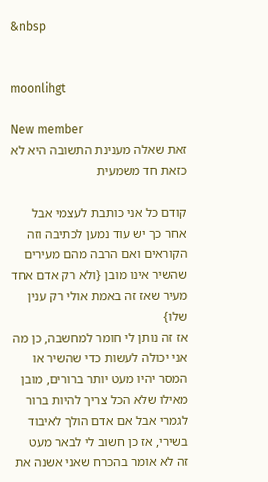&nbsp


moonlihgt

New member
זאת שאלה מענינת התשובה היא לא כזאת חד משמעית

קודם כל אני כותבת לעצמי אבל אחר כך יש עוד נמען לכתיבה וזה הקוראים ואם הרבה מהם מעירים שהשיר אינו מובן {ולא רק אדם אחד מעיר שאז זה באמת אולי רק ענין שלו}
אז זה נותן לי חומר למחשבה, כן מה אני יכולה לעשות כדי שהשיר או המסר יהיו מעט יותר ברורים, מובן מאילו שלא הכל צריך להיות ברור לגמרי אבל אם אדם הולך לאיבוד בשירי, אז כן חשוב לי לבאר מעט
זה לא אומר בהכרח שאני אשנה את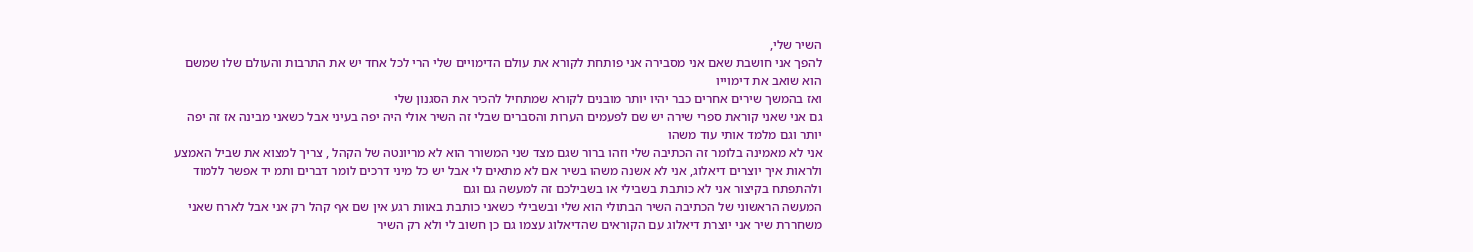השיר שלי,
להפך אני חושבת שאם אני מסבירה אני פותחת לקורא את עולם הדימויים שלי הרי לכל אחד יש את התרבות והעולם שלו שמשם הוא שואב את דימוייו
ואז בהמשך שירים אחרים כבר יהיו יותר מובנים לקורא שמתחיל להכיר את הסגנון שלי
גם אני שאני קוראת ספרי שירה יש שם לפעמים הערות והסברים שבלי זה השיר אולי היה יפה בעיני אבל כשאני מבינה אז זה יפה יותר וגם מלמד אותי עוד משהו
אני לא מאמינה בלומר זה הכתיבה שלי וזהו ברור שגם מצד שני המשורר הוא לא מריונטה של הקהל , צריך למצוא את שביל האמצע ולראות איך יוצרים דיאלוג, אני לא אשנה משהו בשיר אם לא מתאים לי אבל יש כל מיני דרכים לומר דברים ותמ יד אפשר ללמוד ולהתפתח בקיצור אני לא כותבת בשבילי או בשבילכם זה למעשה גם וגם
המעשה הראשוני של הכתיבה השיר הבתולי הוא שלי ובשבילי כשאני כותבת באוות רגע אין שם אף קהל רק אני אבל לארח שאני משחררת שיר אני יוצרת דיאלוג עם הקוראים שהדיאלוג עצמו גם כן חשוב לי ולא רק השיר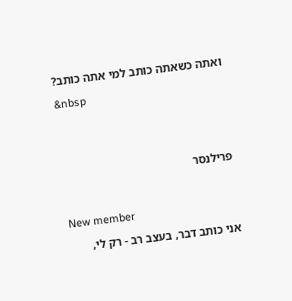ואתה כשאתה כותב למי אתה כותב?
&nbsp


פרילנסר

New member
אני כותב דבר, בעצב רב - רק לי,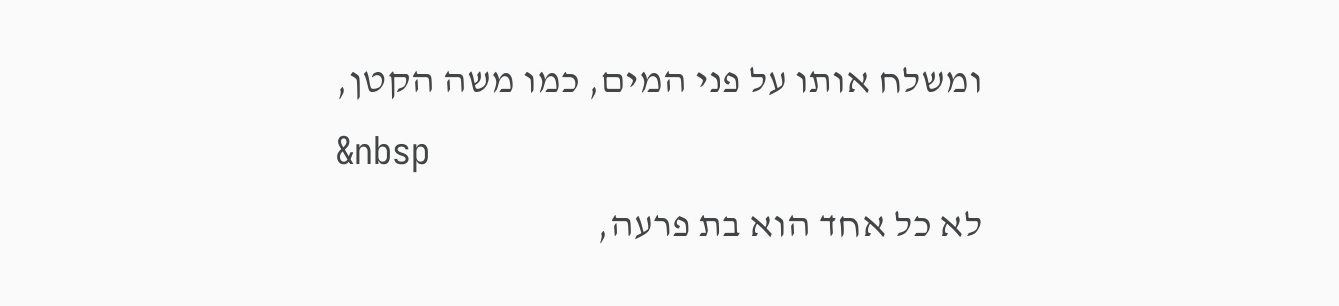ומשלח אותו על פני המים, כמו משה הקטן,
&nbsp
לא כל אחד הוא בת פרעה,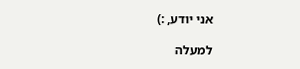אני יודע, :)

למעלה